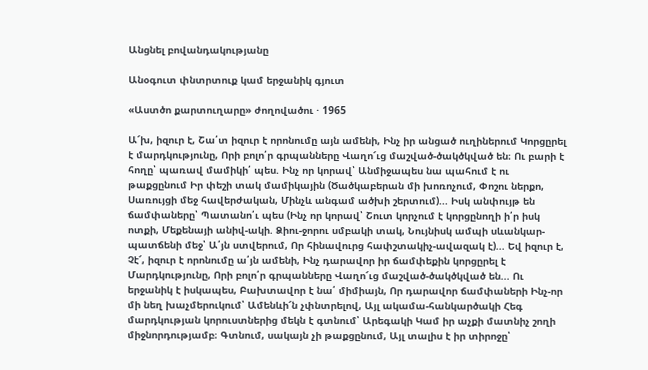Անցնել բովանդակությանը

Անօգուտ փնտրտուք կամ երջանիկ գյուտ

«Աստծո քարտուղարը» ժողովածու · 1965

Ա՜խ, իզուր է, Շա՛տ իզուր է որոնումը այն ամենի, Ինչ իր անցած ուղիներում Կորցըրել է մարդկությունը, Որի բոլո՛ր գրպանները Վաղո՜ւց մաշված-ծակծկված են։ Ու բարի է հողը՝ պառավ մամիկի՛ պես. Ինչ որ կորավ՝ Անմիջապես նա պահում է ու թաքցընում Իր փեշի տակ մամիկային (Ծածկաբերան մի խոռոչում, Փոշու ներքո, Սառույցի մեջ հավերժական, Մինչև անգամ ածխի շերտում)... Իսկ անփույթ են ճամփաները՝ Պատանո՛ւ պես (Ինչ որ կորավ՝ Շուտ կորչում է կորցընողի ի՛ր իսկ ոտքի, Մեքենայի անիվ-ակի. Ձիու-ջորու սմբակի տակ, Նույնիսկ ամպի սևանկար-պատճենի մեջ՝ Ա՛յն ստվերում, Որ հինավուրց հափշտակիչ-ավազակ է)... Եվ իզուր է, Չէ՜, իզուր է որոնումը ա՛յն ամենի, Ինչ դարավոր իր ճամփեքին կորցըրել է Մարդկությունը, Որի բոլո՛ր գրպանները Վաղո՜ւց մաշված-ծակծկված են... Ու երջանիկ է իսկապես, Բախտավոր է նա՛ միմիայն, Որ դարավոր ճամփաների Ինչ-որ մի նեղ խաչմերուկում՝ Ամենևի՜ն չփնտրելով, Այլ ակամա-հանկարծակի Հեգ մարդկության կորուստներից մեկն է գտնում՝ Արեգակի Կամ իր աչքի մատնիչ շողի միջնորդությամբ։ Գտնում, սակայն չի թաքցընում, Այլ տալիս է իր տիրոջը՝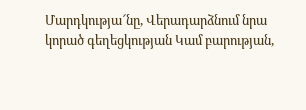Մարդկությա՜նը, Վերադարձնում նրա կորած գեղեցկության Կամ բարության,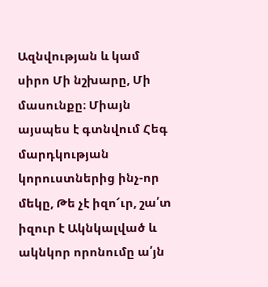Ազնվության և կամ սիրո Մի նշխարը, Մի մասունքը։ Միայն այսպես է գտնվում Հեգ մարդկության կորուստներից ինչ-որ մեկը, Թե չէ իզո՜ւր, շա՛տ իզուր է Ակնկալված և ակնկոր որոնումը ա՛յն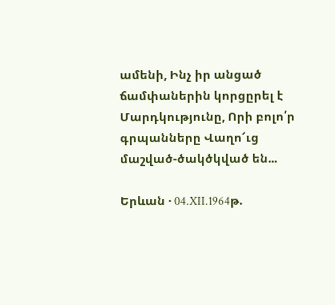ամենի, Ինչ իր անցած ճամփաներին կորցըրել է Մարդկությունը, Որի բոլո՛ր գրպանները Վաղո՜ւց մաշված-ծակծկված են...

Երևան · 04.XII.1964թ.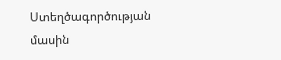Ստեղծագործության մասին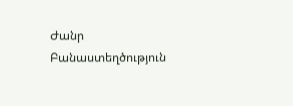Ժանր Բանաստեղծություն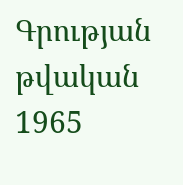Գրության թվական 1965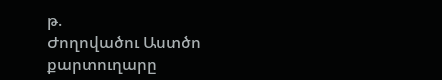թ.
Ժողովածու Աստծո քարտուղարը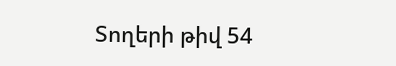Տողերի թիվ 54